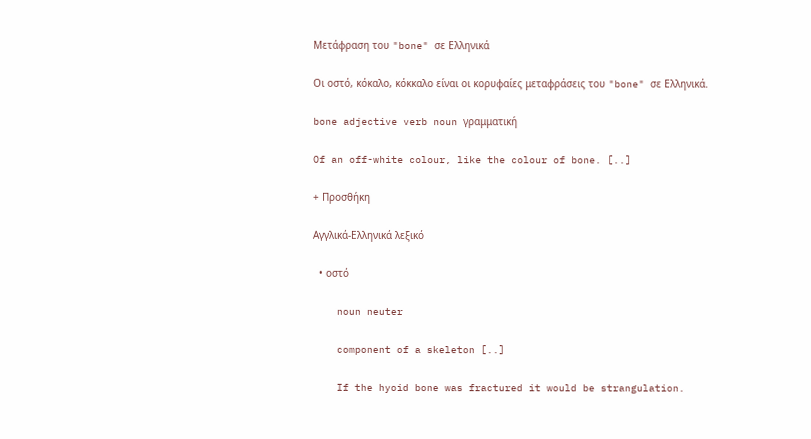Μετάφραση του "bone" σε Ελληνικά

Οι οστό, κόκαλο, κόκκαλο είναι οι κορυφαίες μεταφράσεις του "bone" σε Ελληνικά.

bone adjective verb noun γραμματική

Of an off-white colour, like the colour of bone. [..]

+ Προσθήκη

Αγγλικά-Ελληνικά λεξικό

  • οστό

    noun neuter

    component of a skeleton [..]

    If the hyoid bone was fractured it would be strangulation.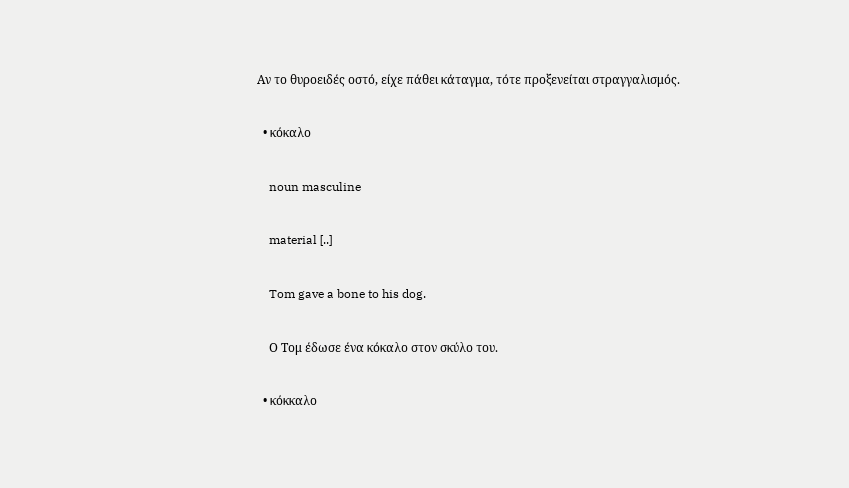Αν το θυροειδές οστό, είχε πάθει κάταγμα, τότε προξενείται στραγγαλισμός.

  • κόκαλο

    noun masculine

    material [..]

    Tom gave a bone to his dog.

    Ο Τομ έδωσε ένα κόκαλο στον σκύλο του.

  • κόκκαλο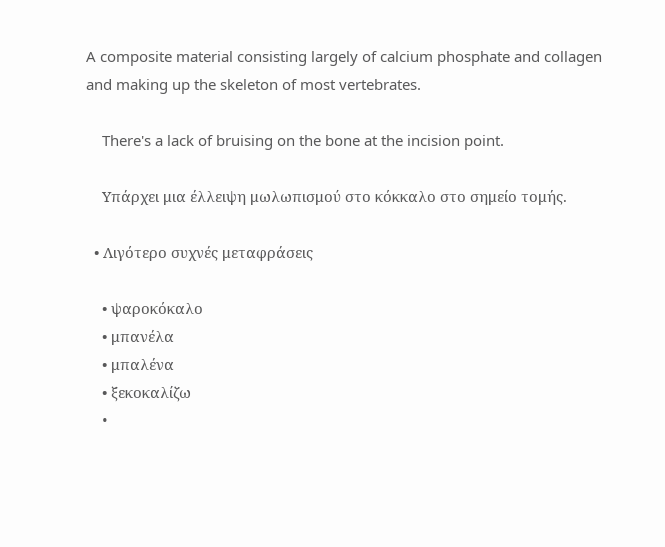A composite material consisting largely of calcium phosphate and collagen and making up the skeleton of most vertebrates.

    There's a lack of bruising on the bone at the incision point.

    Υπάρχει μια έλλειψη μωλωπισμού στο κόκκαλο στο σημείο τομής.

  • Λιγότερο συχνές μεταφράσεις

    • ψαροκόκαλο
    • μπανέλα
    • μπαλένα
    • ξεκοκαλίζω
    •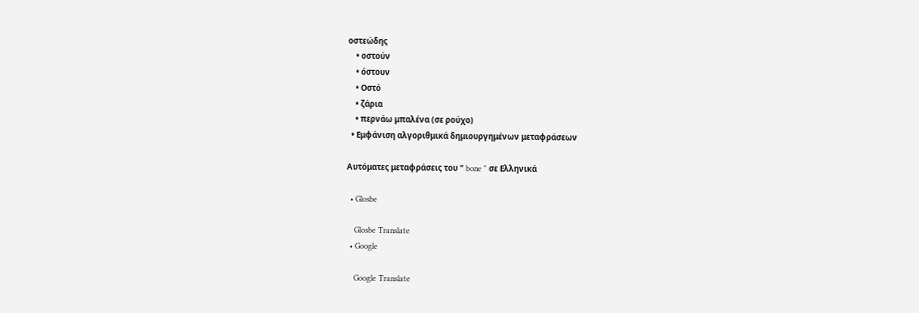οστεώδης
    • οστούν
    • όστουν
    • Οστό
    • ζάρια
    • περνάω μπαλένα (σε ρούχο)
  • Εμφάνιση αλγοριθμικά δημιουργημένων μεταφράσεων

Αυτόματες μεταφράσεις του " bone " σε Ελληνικά

  • Glosbe

    Glosbe Translate
  • Google

    Google Translate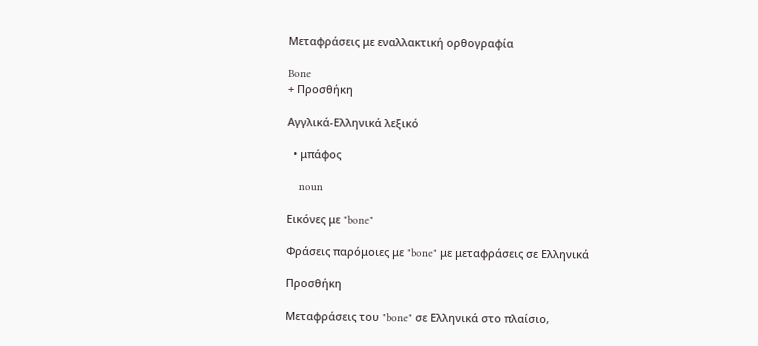Μεταφράσεις με εναλλακτική ορθογραφία

Bone
+ Προσθήκη

Αγγλικά-Ελληνικά λεξικό

  • μπάφος

    noun

Εικόνες με "bone"

Φράσεις παρόμοιες με "bone" με μεταφράσεις σε Ελληνικά

Προσθήκη

Μεταφράσεις του "bone" σε Ελληνικά στο πλαίσιο,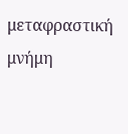μεταφραστική μνήμη